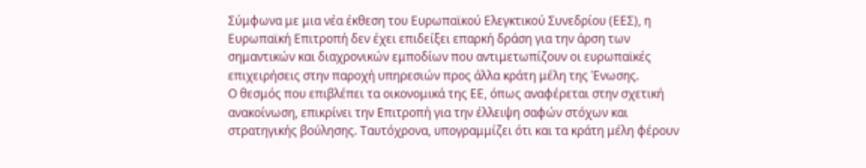Σύμφωνα με μια νέα έκθεση του Ευρωπαϊκού Ελεγκτικού Συνεδρίου (ΕΕΣ), η Ευρωπαϊκή Επιτροπή δεν έχει επιδείξει επαρκή δράση για την άρση των σημαντικών και διαχρονικών εμποδίων που αντιμετωπίζουν οι ευρωπαϊκές επιχειρήσεις στην παροχή υπηρεσιών προς άλλα κράτη μέλη της Ένωσης.
Ο θεσμός που επιβλέπει τα οικονομικά της ΕΕ, όπως αναφέρεται στην σχετική ανακοίνωση, επικρίνει την Επιτροπή για την έλλειψη σαφών στόχων και στρατηγικής βούλησης. Ταυτόχρονα, υπογραμμίζει ότι και τα κράτη μέλη φέρουν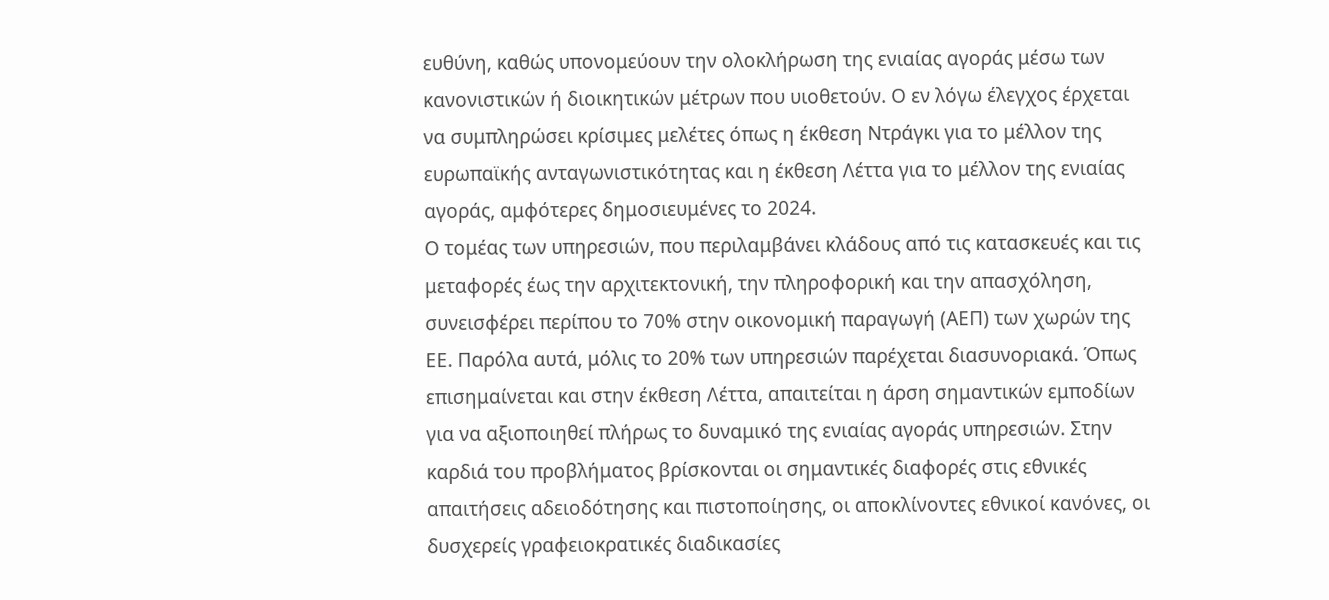ευθύνη, καθώς υπονομεύουν την ολοκλήρωση της ενιαίας αγοράς μέσω των κανονιστικών ή διοικητικών μέτρων που υιοθετούν. Ο εν λόγω έλεγχος έρχεται να συμπληρώσει κρίσιμες μελέτες όπως η έκθεση Ντράγκι για το μέλλον της ευρωπαϊκής ανταγωνιστικότητας και η έκθεση Λέττα για το μέλλον της ενιαίας αγοράς, αμφότερες δημοσιευμένες το 2024.
Ο τομέας των υπηρεσιών, που περιλαμβάνει κλάδους από τις κατασκευές και τις μεταφορές έως την αρχιτεκτονική, την πληροφορική και την απασχόληση, συνεισφέρει περίπου το 70% στην οικονομική παραγωγή (ΑΕΠ) των χωρών της ΕΕ. Παρόλα αυτά, μόλις το 20% των υπηρεσιών παρέχεται διασυνοριακά. Όπως επισημαίνεται και στην έκθεση Λέττα, απαιτείται η άρση σημαντικών εμποδίων για να αξιοποιηθεί πλήρως το δυναμικό της ενιαίας αγοράς υπηρεσιών. Στην καρδιά του προβλήματος βρίσκονται οι σημαντικές διαφορές στις εθνικές απαιτήσεις αδειοδότησης και πιστοποίησης, οι αποκλίνοντες εθνικοί κανόνες, οι δυσχερείς γραφειοκρατικές διαδικασίες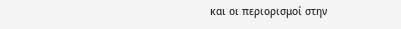και οι περιορισμοί στην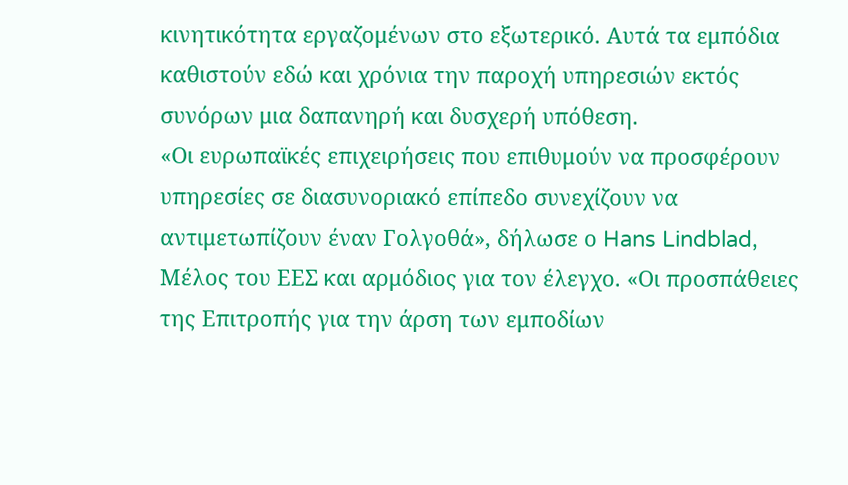κινητικότητα εργαζομένων στο εξωτερικό. Αυτά τα εμπόδια καθιστούν εδώ και χρόνια την παροχή υπηρεσιών εκτός συνόρων μια δαπανηρή και δυσχερή υπόθεση.
«Οι ευρωπαϊκές επιχειρήσεις που επιθυμούν να προσφέρουν υπηρεσίες σε διασυνοριακό επίπεδο συνεχίζουν να αντιμετωπίζουν έναν Γολγοθά», δήλωσε ο Hans Lindblad, Μέλος του ΕΕΣ και αρμόδιος για τον έλεγχο. «Οι προσπάθειες της Επιτροπής για την άρση των εμποδίων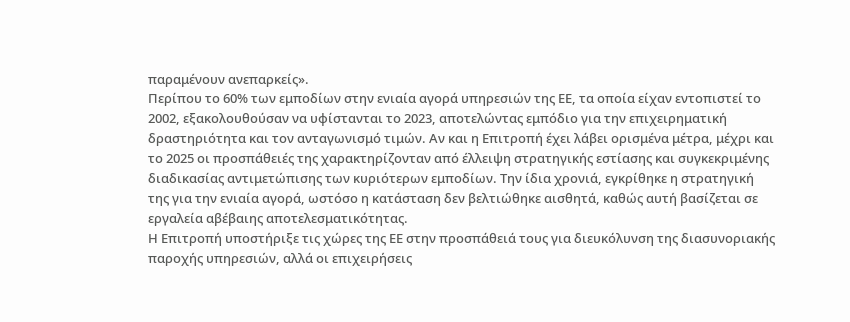παραμένουν ανεπαρκείς».
Περίπου το 60% των εμποδίων στην ενιαία αγορά υπηρεσιών της ΕΕ, τα οποία είχαν εντοπιστεί το 2002, εξακολουθούσαν να υφίστανται το 2023, αποτελώντας εμπόδιο για την επιχειρηματική δραστηριότητα και τον ανταγωνισμό τιμών. Αν και η Επιτροπή έχει λάβει ορισμένα μέτρα, μέχρι και το 2025 οι προσπάθειές της χαρακτηρίζονταν από έλλειψη στρατηγικής εστίασης και συγκεκριμένης διαδικασίας αντιμετώπισης των κυριότερων εμποδίων. Την ίδια χρονιά, εγκρίθηκε η στρατηγική της για την ενιαία αγορά, ωστόσο η κατάσταση δεν βελτιώθηκε αισθητά, καθώς αυτή βασίζεται σε εργαλεία αβέβαιης αποτελεσματικότητας.
Η Επιτροπή υποστήριξε τις χώρες της ΕΕ στην προσπάθειά τους για διευκόλυνση της διασυνοριακής παροχής υπηρεσιών, αλλά οι επιχειρήσεις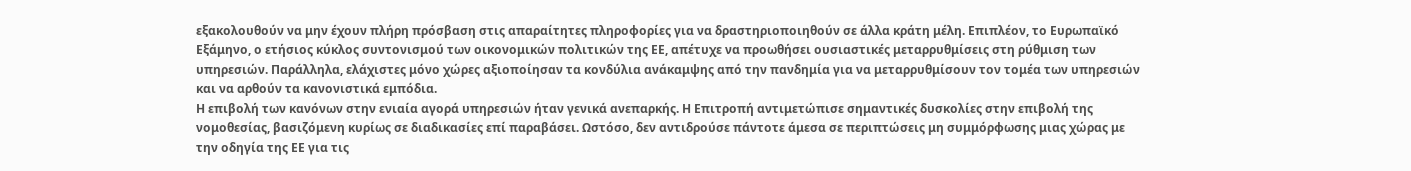εξακολουθούν να μην έχουν πλήρη πρόσβαση στις απαραίτητες πληροφορίες για να δραστηριοποιηθούν σε άλλα κράτη μέλη. Επιπλέον, το Ευρωπαϊκό Εξάμηνο, ο ετήσιος κύκλος συντονισμού των οικονομικών πολιτικών της ΕΕ, απέτυχε να προωθήσει ουσιαστικές μεταρρυθμίσεις στη ρύθμιση των υπηρεσιών. Παράλληλα, ελάχιστες μόνο χώρες αξιοποίησαν τα κονδύλια ανάκαμψης από την πανδημία για να μεταρρυθμίσουν τον τομέα των υπηρεσιών και να αρθούν τα κανονιστικά εμπόδια.
Η επιβολή των κανόνων στην ενιαία αγορά υπηρεσιών ήταν γενικά ανεπαρκής. Η Επιτροπή αντιμετώπισε σημαντικές δυσκολίες στην επιβολή της νομοθεσίας, βασιζόμενη κυρίως σε διαδικασίες επί παραβάσει. Ωστόσο, δεν αντιδρούσε πάντοτε άμεσα σε περιπτώσεις μη συμμόρφωσης μιας χώρας με την οδηγία της ΕΕ για τις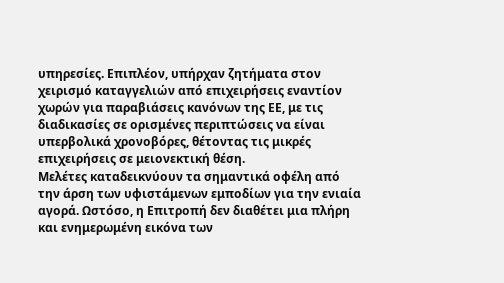υπηρεσίες. Επιπλέον, υπήρχαν ζητήματα στον χειρισμό καταγγελιών από επιχειρήσεις εναντίον χωρών για παραβιάσεις κανόνων της ΕΕ, με τις διαδικασίες σε ορισμένες περιπτώσεις να είναι υπερβολικά χρονοβόρες, θέτοντας τις μικρές επιχειρήσεις σε μειονεκτική θέση.
Μελέτες καταδεικνύουν τα σημαντικά οφέλη από την άρση των υφιστάμενων εμποδίων για την ενιαία αγορά. Ωστόσο, η Επιτροπή δεν διαθέτει μια πλήρη και ενημερωμένη εικόνα των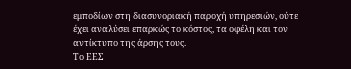εμποδίων στη διασυνοριακή παροχή υπηρεσιών, ούτε έχει αναλύσει επαρκώς το κόστος, τα οφέλη και τον αντίκτυπο της άρσης τους.
Το ΕΕΣ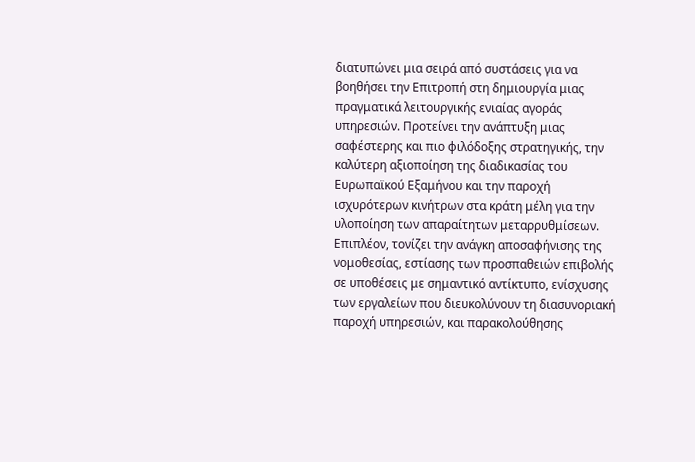διατυπώνει μια σειρά από συστάσεις για να βοηθήσει την Επιτροπή στη δημιουργία μιας πραγματικά λειτουργικής ενιαίας αγοράς υπηρεσιών. Προτείνει την ανάπτυξη μιας σαφέστερης και πιο φιλόδοξης στρατηγικής, την καλύτερη αξιοποίηση της διαδικασίας του Ευρωπαϊκού Εξαμήνου και την παροχή ισχυρότερων κινήτρων στα κράτη μέλη για την υλοποίηση των απαραίτητων μεταρρυθμίσεων. Επιπλέον, τονίζει την ανάγκη αποσαφήνισης της νομοθεσίας, εστίασης των προσπαθειών επιβολής σε υποθέσεις με σημαντικό αντίκτυπο, ενίσχυσης των εργαλείων που διευκολύνουν τη διασυνοριακή παροχή υπηρεσιών, και παρακολούθησης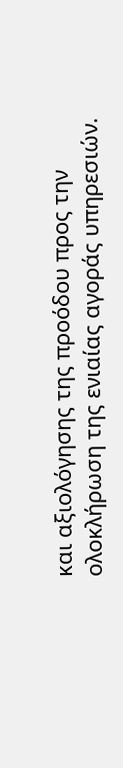και αξιολόγησης της προόδου προς την ολοκλήρωση της ενιαίας αγοράς υπηρεσιών.